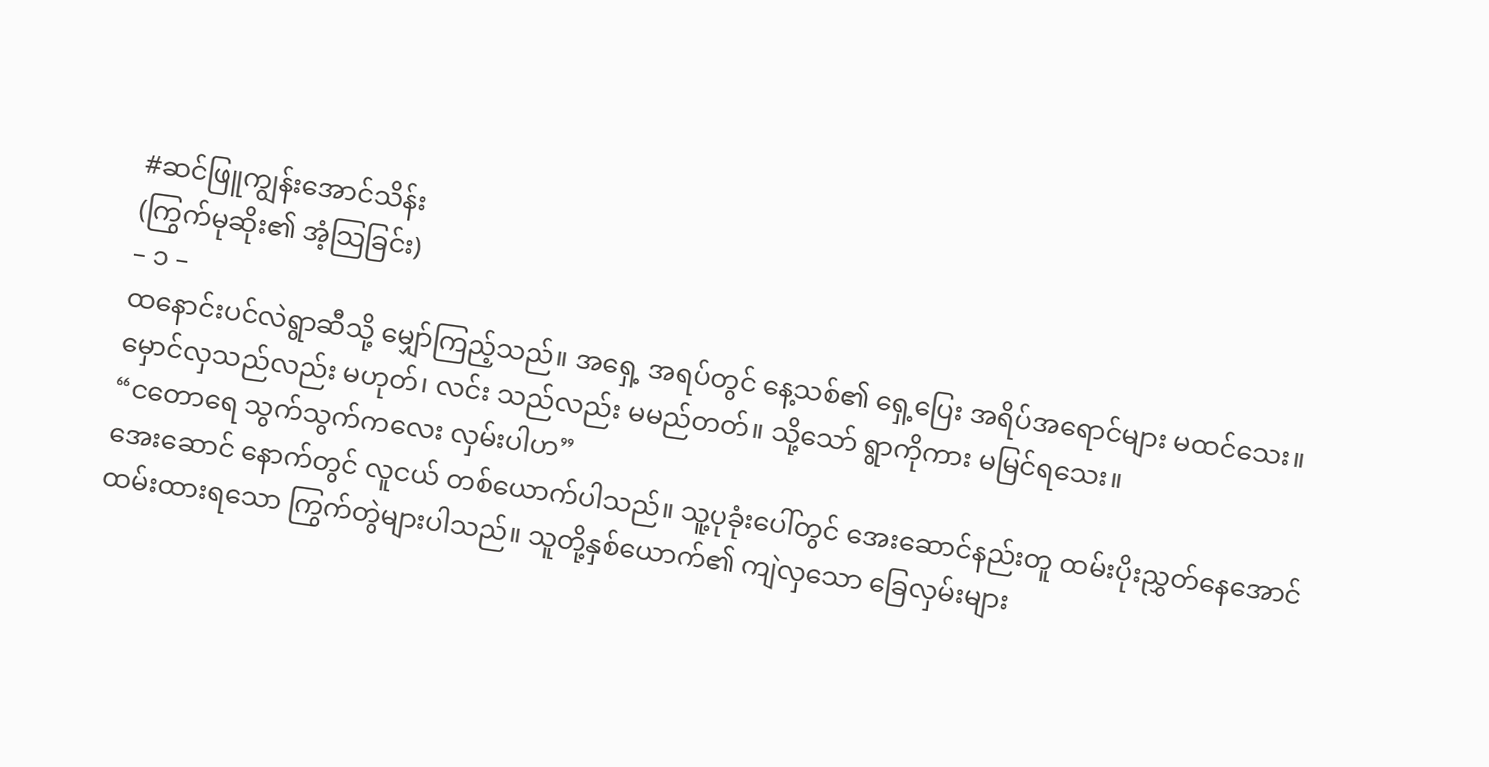#ဆင်ဖြူကျွန်းအောင်သိန်း
(ကြွက်မုဆိုး၏ အံ့သြခြင်း)
– ၁ –
ထနောင်းပင်လဲရွာဆီသို့ မျှော်ကြည့်သည်။ အရှေ့ အရပ်တွင် နေ့သစ်၏ ရှေ့ပြေး အရိပ်အရောင်များ မထင်သေး။ မှောင်လှသည်လည်း မဟုတ်၊ လင်း သည်လည်း မမည်တတ်။ သို့သော် ရွာကိုကား မမြင်ရသေး။
“ငတောရေ သွက်သွက်ကလေး လှမ်းပါဟ”
အေးဆောင် နောက်တွင် လူငယ် တစ်ယောက်ပါသည်။ သူ့ပုခုံးပေါ်တွင် အေးဆောင်နည်းတူ ထမ်းပိုးညွှတ်နေအောင် ထမ်းထားရသော ကြွက်တွဲများပါသည်။ သူတို့နှစ်ယောက်၏ ကျဲလှသော ခြေလှမ်းများ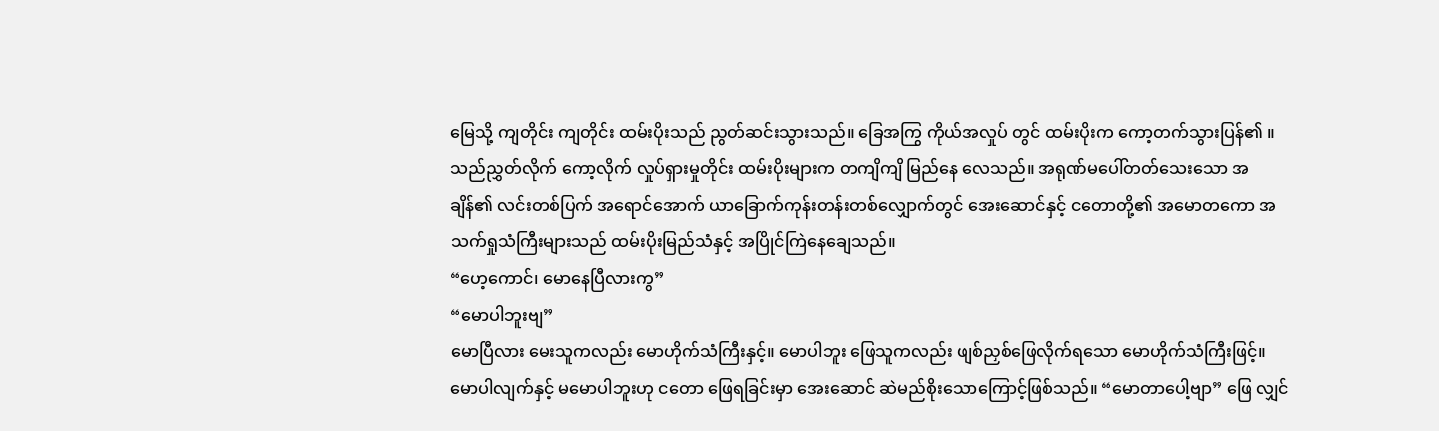မြေသို့ ကျတိုင်း ကျတိုင်း ထမ်းပိုးသည် ညွတ်ဆင်းသွားသည်။ ခြေအကြွ ကိုယ်အလှုပ် တွင် ထမ်းပိုးက ကော့တက်သွားပြန်၏ ။
သည်ညွှတ်လိုက် ကော့လိုက် လှုပ်ရှားမှုတိုင်း ထမ်းပိုးများက တကျိကျိ မြည်နေ လေသည်။ အရုဏ်မပေါ်တတ်သေးသော အချိန်၏ လင်းတစ်ပြက် အရောင်အောက် ယာခြောက်ကုန်းတန်းတစ်လျှောက်တွင် အေးဆောင်နှင့် ငတောတို့၏ အမောတကော အသက်ရှုသံကြီးများသည် ထမ်းပိုးမြည်သံနှင့် အပြိုင်ကြဲနေချေသည်။
“ဟေ့ကောင်၊ မောနေပြီလားကွ”
“မောပါဘူးဗျ”
မောပြီလား မေးသူကလည်း မောဟိုက်သံကြီးနှင့်။ မောပါဘူး ဖြေသူကလည်း ဖျစ်ညှစ်ဖြေလိုက်ရသော မောဟိုက်သံကြီးဖြင့်။ မောပါလျက်နှင့် မမောပါဘူးဟု ငတော ဖြေရခြင်းမှာ အေးဆောင် ဆဲမည်စိုးသောကြောင့်ဖြစ်သည်။ “မောတာပေါ့ဗျာ” ဖြေ လျှင်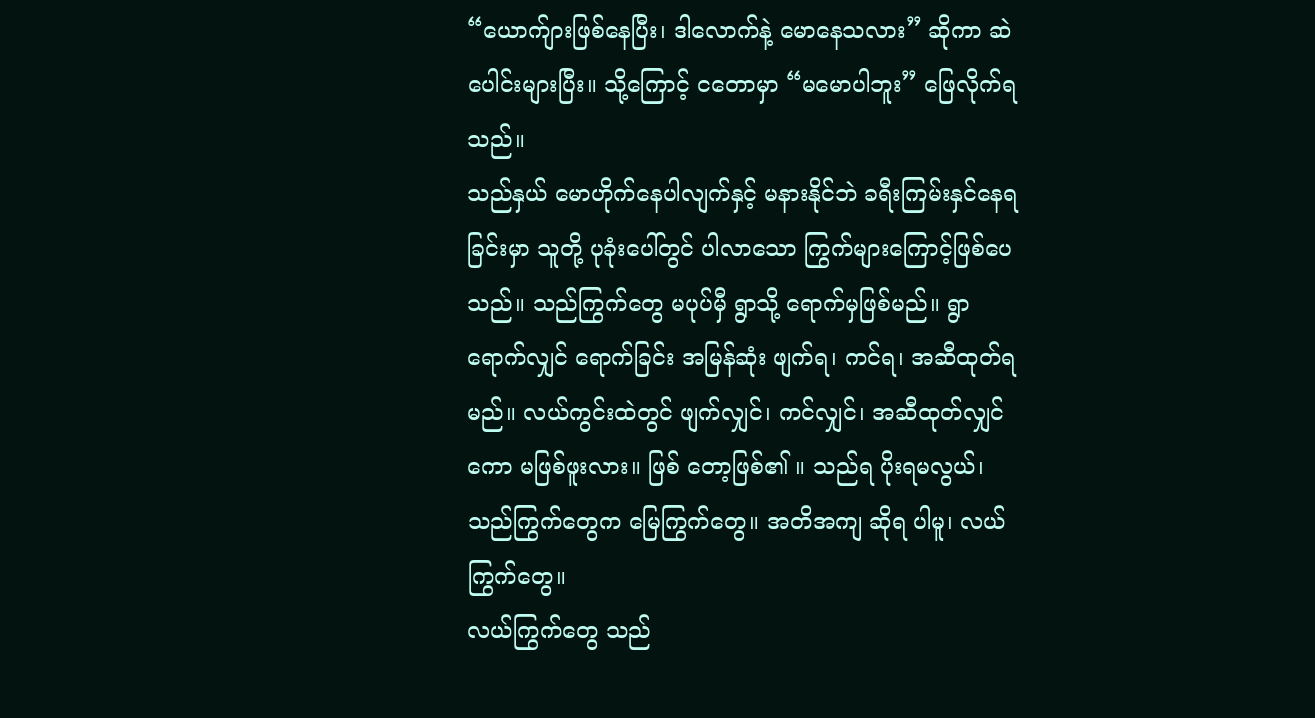“ယောက်ျားဖြစ်နေပြီး၊ ဒါလောက်နဲ့ မောနေသလား” ဆိုကာ ဆဲပေါင်းများပြီး။ သို့ကြောင့် ငတောမှာ “မမောပါဘူး” ဖြေလိုက်ရသည်။
သည်နှယ် မောဟိုက်နေပါလျက်နှင့် မနားနိုင်ဘဲ ခရီးကြမ်းနှင်နေရခြင်းမှာ သူတို့ ပုခုံးပေါ်တွင် ပါလာသော ကြွက်များကြောင့်ဖြစ်ပေသည်။ သည်ကြွက်တွေ မပုပ်မှီ ရွာသို့ ရောက်မှဖြစ်မည်။ ရွာရောက်လျှင် ရောက်ခြင်း အမြန်ဆုံး ဖျက်ရ၊ ကင်ရ၊ အဆီထုတ်ရ မည်။ လယ်ကွင်းထဲတွင် ဖျက်လျှင်၊ ကင်လျှင်၊ အဆီထုတ်လျှင်ကော မဖြစ်ဖူးလား။ ဖြစ် တော့ဖြစ်၏ ။ သည်ရ ပိုးရမလွယ်၊ သည်ကြွက်တွေက မြေကြွက်တွေ။ အတိအကျ ဆိုရ ပါမူ၊ လယ်ကြွက်တွေ။
လယ်ကြွက်တွေ သည်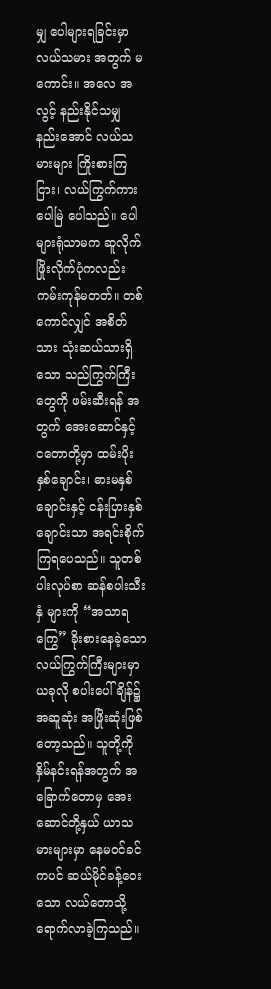မျှ ပေါများရခြင်းမှာ လယ်သမား အတွက် မကောင်း။ အလေ အလွင့် နည်းနိုင်သမျှ နည်းအောင် လယ်သမားများ ကြိုးစားကြငြား၊ လယ်ကြွက်ကားပေါမြဲ ပေါသည်။ ပေါများရုံသာမက ဆူလိုက် ဖြိုးလိုက်ပုံကလည်း ကမ်းကုန်မတတ်။ တစ်ကောင်လျှင် အစိတ်သား သုံးဆယ်သားရှိသော သည်ကြွက်ကြီးတွေကို ဖမ်းဆီးရန် အတွက် အေးဆောင်နှင့် ငတောတို့မှာ ထမ်းပိုးနှစ်ချောင်း၊ ဓားမနှစ်ချောင်းနှင့် ငန်းပြားနှစ်ချောင်းသာ အရင်းစိုက်ကြရပေသည်။ သူတစ်ပါးလုပ်စာ ဆန်စပါးသီးနှံ များကို “အသာရကြွေ” ခိုးစားနေခဲ့သော လယ်ကြွက်ကြီးများမှာ ယခုလို စပါးပေါ်ချိန်၌ အဆူဆုံး အဖြိုးဆုံးဖြစ်တော့သည်။ သူတို့ကို နှိမ်နင်းရန်အတွက် အခြောက်တောမှ အေးဆောင်တို့နှယ် ယာသမားများမှာ နေမဝင်ခင်ကပင် ဆယ်မိုင်ခန့်ဝေးသော လယ်တောသို့ ရောက်လာခဲ့ကြသည်။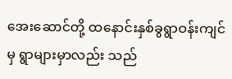အေးဆောင်တို့ ထနောင်းနှစ်ခွရွာဝန်းကျင်မှ ရွာများမှာလည်း သည်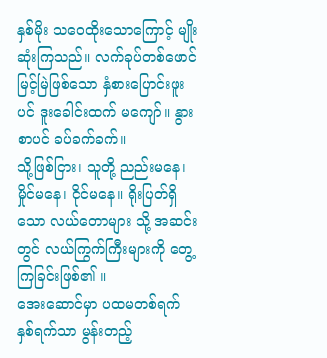နှစ်မိုး သဝေထိုးသောကြောင့် မျိုးဆုံးကြသည်။ လက်ခုပ်တစ်ဖောင် မြင့်မြဲဖြစ်သော နှံစားပြောင်းဖူး ပင် ဒူးခေါင်းထက် မကျော်။ နွားစာပင် ခပ်ခက်ခက်။
သို့ဖြစ်ငြား၊ သူတို့ ညည်းမနေ၊ မှိုင်မနေ၊ ငိုင်မနေ။ ရိုးပြတ်ရှိသော လယ်တောများ သို့ အဆင်းတွင် လယ်ကြွက်ကြီးများကို တွေ့ကြခြင်းဖြစ်၏ ။
အေးဆောင်မှာ ပထမတစ်ရက် နှစ်ရက်သာ မွန်းတည့်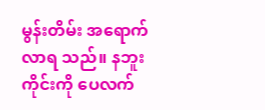မွန်းတိမ်း အရောက်လာရ သည်။ နဘူးကိုင်းကို ပေလက်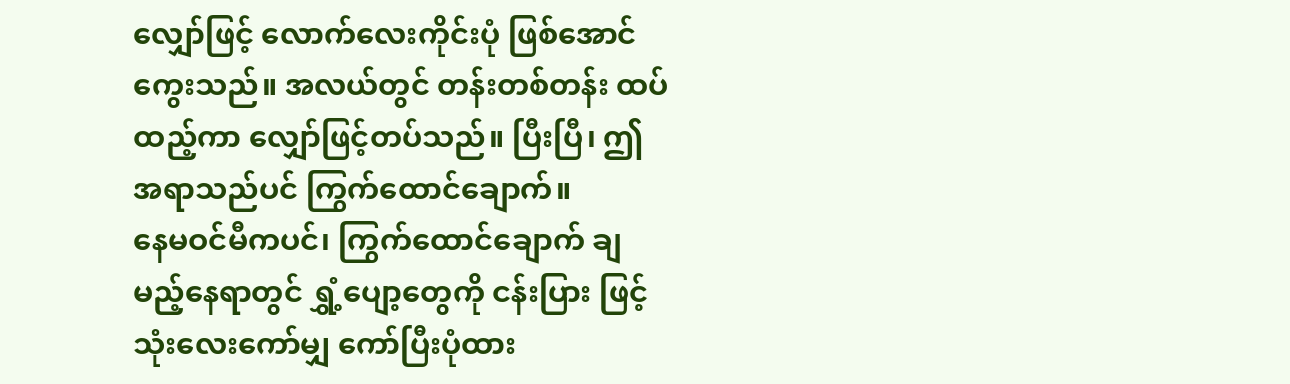လျှော်ဖြင့် လောက်လေးကိုင်းပုံ ဖြစ်အောင်ကွေးသည်။ အလယ်တွင် တန်းတစ်တန်း ထပ်ထည့်ကာ လျှော်ဖြင့်တပ်သည်။ ပြီးပြီ၊ ဤအရာသည်ပင် ကြွက်ထောင်ချောက်။
နေမဝင်မီကပင်၊ ကြွက်ထောင်ချောက် ချမည့်နေရာတွင် ရွှံ့ပျော့တွေကို ငန်းပြား ဖြင့် သုံးလေးကော်မျှ ကော်ပြီးပုံထား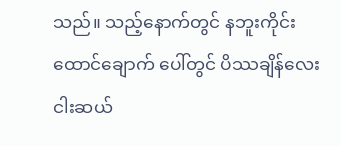သည်။ သည့်နောက်တွင် နဘူးကိုင်း ထောင်ချောက် ပေါ်တွင် ပိဿချိန်လေးငါးဆယ်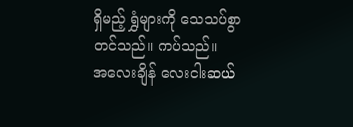ရှိမည့် ရွှံများကို သေသပ်စွာ တင်သည်။ ကပ်သည်။
အလေးချိန် လေးငါးဆယ်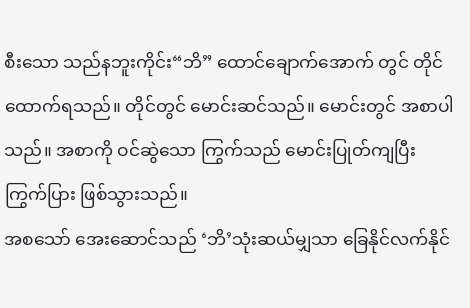စီးသော သည်နဘူးကိုင်း“ဘိ” ထောင်ချောက်အောက် တွင် တိုင်ထောက်ရသည်။ တိုင်တွင် မောင်းဆင်သည်။ မောင်းတွင် အစာပါသည်။ အစာကို ဝင်ဆွဲသော ကြွက်သည် မောင်းပြုတ်ကျပြီး ကြွက်ပြား ဖြစ်သွားသည်။
အစသော် အေးဆောင်သည် ‘ဘိ’သုံးဆယ်မျှသာ ခြေနိုင်လက်နိုင်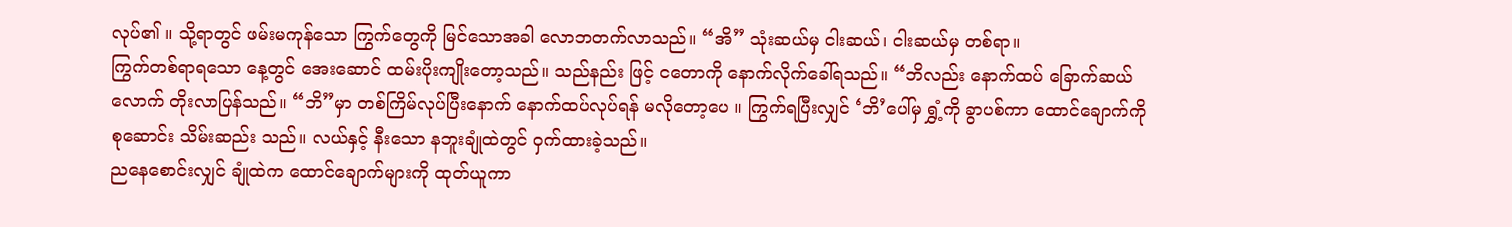လုပ်၏ ။ သို့ရာတွင် ဖမ်းမကုန်သော ကြွက်တွေကို မြင်သောအခါ လောဘတက်လာသည်။ “အိ” သုံးဆယ်မှ ငါးဆယ်၊ ငါးဆယ်မှ တစ်ရာ။
ကြွက်တစ်ရာရသော နေ့တွင် အေးဆောင် ထမ်းပိုးကျိုးတော့သည်။ သည်နည်း ဖြင့် ငတောကို နောက်လိုက်ခေါ်ရသည်။ “ဘိလည်း နောက်ထပ် ခြောက်ဆယ်လောက် တိုးလာပြန်သည်။ “ဘိ”မှာ တစ်ကြိမ်လုပ်ပြီးနောက် နောက်ထပ်လုပ်ရန် မလိုတော့ပေ ။ ကြွက်ရပြီးလျှင် ‘ဘိ’ပေါ်မှ ရွှံ့ကို ခွာပစ်ကာ ထောင်ချောက်ကို စုဆောင်း သိမ်းဆည်း သည်။ လယ်နှင့် နီးသော နဘူးချုံထဲတွင် ဝှက်ထားခဲ့သည်။
ညနေစောင်းလျှင် ချုံထဲက ထောင်ချောက်များကို ထုတ်ယူကာ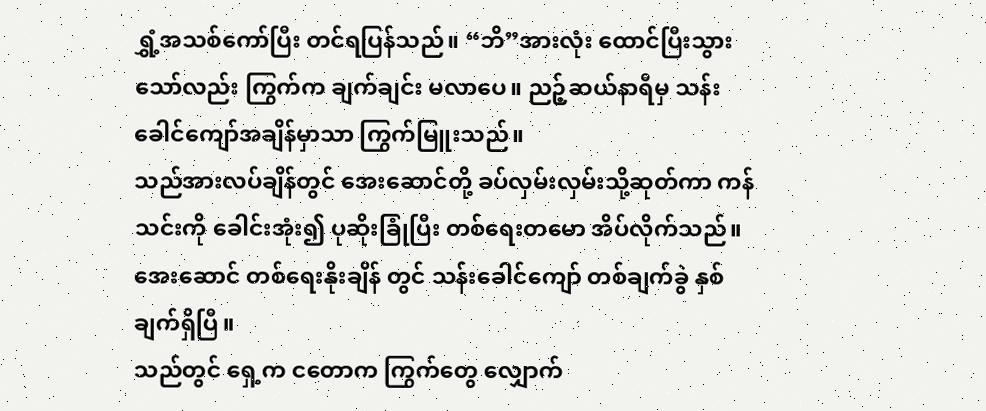ရွှံ့အသစ်ကော်ပြီး တင်ရပြန်သည်။ “ဘိ”အားလုံး ထောင်ပြီးသွားသော်လည်း ကြွက်က ချက်ချင်း မလာပေ။ ညဉ့်ဆယ်နာရီမှ သန်းခေါင်ကျော်အချိန်မှာသာ ကြွက်မြူးသည်။
သည်အားလပ်ချိန်တွင် အေးဆောင်တို့ ခပ်လှမ်းလှမ်းသို့ဆုတ်ကာ ကန်သင်းကို ခေါင်းအုံး၍ ပုဆိုးခြုံပြီး တစ်ရေးတမော အိပ်လိုက်သည်။ အေးဆောင် တစ်ရေးနိုးချိန် တွင် သန်းခေါင်ကျော် တစ်ချက်ခွဲ နှစ်ချက်ရှိပြီ။
သည်တွင် ရှေ့က ငတောက ကြွက်တွေ လျှောက်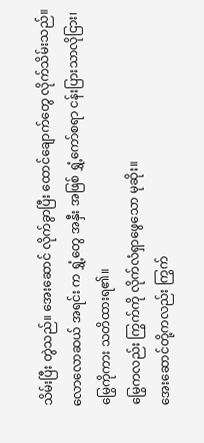သိမ်းပြီး တွဲသည်။ အေးဆောင် လိုက်ခွာပြီး ထောင်ချောက်တွေ လိုက်သိမ်းသည်။ လောလောဆယ် အရင်း က ရွှံ့တွေ အနှီး အဖြစ် ရွှံ့ကော်စရာ ငန်းပြားသာလိုငြား၊ မြွေကိုကား သတိထားရ၏။
မြွေကလည်း ကြွက်ကို လိုက်လံရှာဖွေသော မုဆိုး။
အေးဆောင်တို့ကလည်း ကြွက်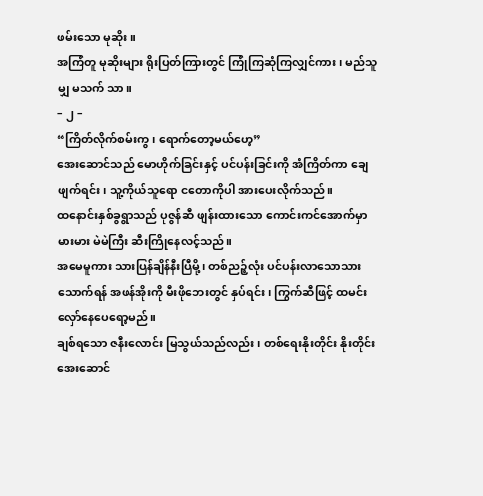ဖမ်းသော မုဆိုး။
အကြံတူ မုဆိုးများ ရိုးပြတ်ကြားတွင် ကြုံကြဆုံကြလျှင်ကား၊ မည်သူမျှ မသက် သာ။
– ၂ –
“ကြိတ်လိုက်စမ်းကွ၊ ရောက်တော့မယ်ဟေ့”
အေးဆောင်သည် မောဟိုက်ခြင်းနှင့် ပင်ပန်းခြင်းကို အံကြိတ်ကာ ချေဖျက်ရင်း၊ သူ့ကိုယ်သူရော ငတောကိုပါ အားပေးလိုက်သည်။
ထနောင်းနှစ်ခွရွာသည် ပုဇွန်ဆီ ဖျန်းထားသော ကောင်းကင်အောက်မှာ မားမား မဲမဲကြီး ဆီးကြိုနေလင့်သည်။
အမေမူကား သားပြန်ချိန်နီးပြီမို့၊ တစ်ညဉ့်လုံး ပင်ပန်းလာသောသား သောက်ရန် အဖန်အိုးကို မီးဖိုဘေးတွင် နှပ်ရင်း၊ ကြွက်ဆီဖြင့် ထမင်းလှော်နေပေရော့မည်။
ချစ်ရသော ဇနီးလောင်း မြသွယ်သည်လည်း၊ တစ်ရေးနိုးတိုင်း နိုးတိုင်း အေးဆောင်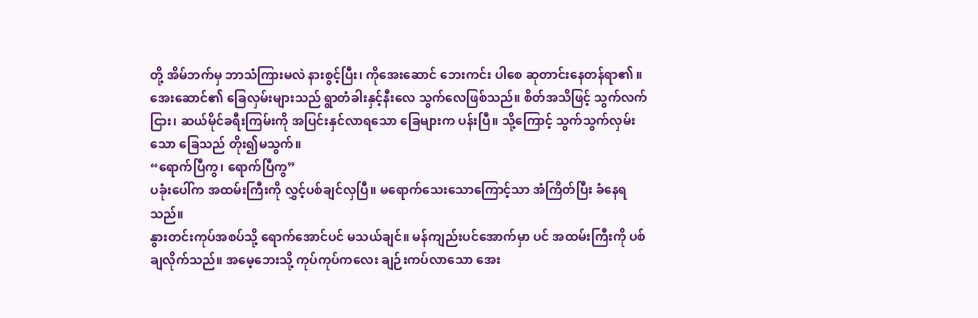တို့ အိမ်ဘက်မှ ဘာသံကြားမလဲ နားစွင့်ပြီး၊ ကိုအေးဆောင် ဘေးကင်း ပါစေ ဆုတာင်းနေတန်ရာ၏ ။
အေးဆောင်၏ ခြေလှမ်းများသည် ရွာတံခါးနှင့်နီးလေ သွက်လေဖြစ်သည်။ စိတ်အသိဖြင့် သွက်လက်ငြား၊ ဆယ်မိုင်ခရီးကြမ်းကို အပြင်းနှင်လာရသော ခြေများက ပန်းပြီ။ သို့ကြောင့် သွက်သွက်လှမ်းသော ခြေသည် တိုး၍မသွက်။
“ရောက်ပြီကွ၊ ရောက်ပြီကွ”
ပခုံးပေါ်က အထမ်းကြီးကို လွှင့်ပစ်ချင်လှပြီ။ မရောက်သေးသောကြောင့်သာ အံကြိတ်ပြီး ခံနေရသည်။
နွားတင်းကုပ်အစပ်သို့ ရောက်အောင်ပင် မသယ်ချင်။ မန်ကျည်းပင်အောက်မှာ ပင် အထမ်းကြီးကို ပစ်ချလိုက်သည်။ အမေ့ဘေးသို့ ကုပ်ကုပ်ကလေး ချဉ်းကပ်လာသော အေး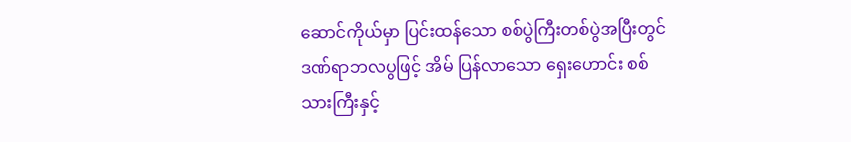ဆောင်ကိုယ်မှာ ပြင်းထန်သော စစ်ပွဲကြီးတစ်ပွဲအပြီးတွင် ဒဏ်ရာဘလပွဖြင့် အိမ် ပြန်လာသော ရှေးဟောင်း စစ်သားကြီးနှင့်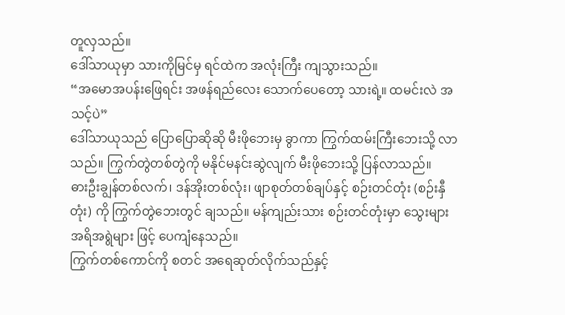တူလှသည်။
ဒေါ်သာယုမှာ သားကိုမြင်မှ ရင်ထဲက အလုံးကြီး ကျသွားသည်။
“အမောအပန်းဖြေရင်း အဖန်ရည်လေး သောက်ပေတော့ သားရဲ့။ ထမင်းလဲ အသင့်ပဲ”
ဒေါ်သာယုသည် ပြောပြောဆိုဆို မီးဖိုဘေးမှ ခွာကာ ကြွက်ထမ်းကြီးဘေးသို့ လာသည်။ ကြွက်တွဲတစ်တွဲကို မနိုင်မနင်းဆွဲလျက် မီးဖိုဘေးသို့ ပြန်လာသည်။
ဓားဦးချွန်တစ်လက်၊ ဒန်အိုးတစ်လုံး၊ ဖျာစုတ်တစ်ချပ်နှင့် စဉ်းတင်တုံး (စဉ်းနှီတုံး) ကို ကြွက်တွဲဘေးတွင် ချသည်။ မန်ကျည်းသား စဉ်းတင်တုံးမှာ သွေးများ အရိအရွဲများ ဖြင့် ပေကျံနေသည်။
ကြွက်တစ်ကောင်ကို စတင် အရေဆုတ်လိုက်သည်နှင့်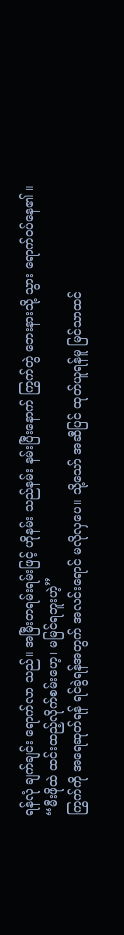ရန်လုံ ချက်ချင်း ရောက်လာ သည်။ အမြီးတရမ်းရမ်းဖြင့် ဟိုနမ်း သည်နမ်း နမ်းပြီးနောက် ကြွက်တွဲ ဘေးနားသို့ သွား ရောက်ဝပ်နေ၏ ။
“မီးဖိုထဲ ထင်းထည့်လိုက်စမ်းဟေ့၊ မမြင်ရဘူးဟဲ့”
ကြွက်ကို အရေဆုတ်ရန် ရင်ခွဲရန်အတွက် အလင်းရောင် မလိုလှပေ။ သို့သော် အဆီပြင် ထုတ်ယူရန်မူ မြင်သာထင်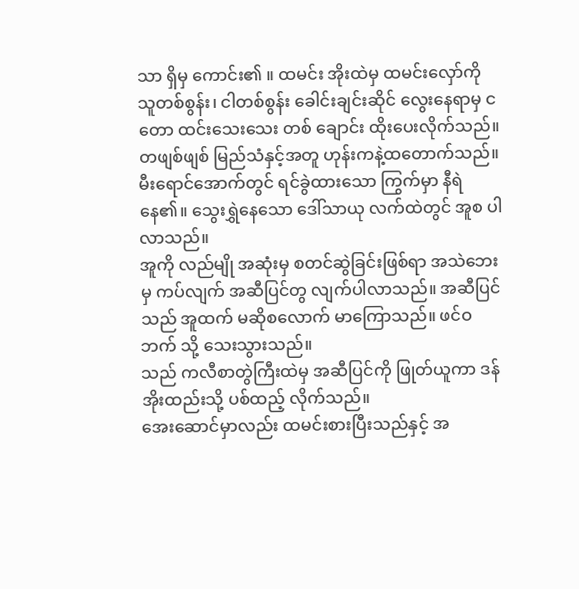သာ ရှိမှ ကောင်း၏ ။ ထမင်း အိုးထဲမှ ထမင်းလှော်ကို သူတစ်စွန်း၊ ငါတစ်စွန်း ခေါင်းချင်းဆိုင် လွေးနေရာမှ ငတော ထင်းသေးသေး တစ် ချောင်း ထိုးပေးလိုက်သည်။
တဖျစ်ဖျစ် မြည်သံနှင့်အတူ ဟုန်းကနဲ့ထတောက်သည်။ မီးရောင်အောက်တွင် ရင်ခွဲထားသော ကြွက်မှာ နီရဲနေ၏။ သွေးရွှဲနေသော ဒေါ်သာယု လက်ထဲတွင် အူစ ပါလာသည်။
အူကို လည်မျို အဆုံးမှ စတင်ဆွဲခြင်းဖြစ်ရာ အသဲဘေးမှ ကပ်လျက် အဆီပြင်တွ လျက်ပါလာသည်။ အဆီပြင်သည် အူထက် မဆိုစလောက် မာကြောသည်။ ဖင်ဝဘက် သို့ သေးသွားသည်။
သည် ကလီစာတွဲကြီးထဲမှ အဆီပြင်ကို ဖြုတ်ယူကာ ဒန်အိုးထည်းသို့ ပစ်ထည့် လိုက်သည်။
အေးဆောင်မှာလည်း ထမင်းစားပြီးသည်နှင့် အ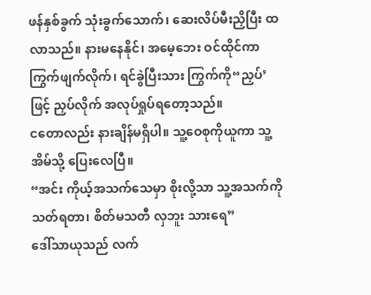ဖန်နှစ်ခွက် သုံးခွက်သောက်၊ ဆေးလိပ်မီးညှိပြီး ထလာသည်။ နားမနေနိုင်၊ အမေ့ဘေး ဝင်ထိုင်ကာ ကြွက်ဖျက်လိုက်၊ ရင်ခွဲပြီးသား ကြွက်ကို“ညှပ်’ဖြင့် ညှပ်လိုက် အလုပ်ရှုပ်ရတော့သည်။
ငတောလည်း နားချိန်မရှိပါ။ သူ့ဝေစုကိုယူကာ သူ့အိမ်သို့ ပြေးလေပြီ။
“အင်း ကိုယ့်အသက်သေမှာ စိုးလို့သာ သူ့အသက်ကို သတ်ရတာ၊ စိတ်မသတီ လှဘူး သားရေ”
ဒေါ်သာယုသည် လက်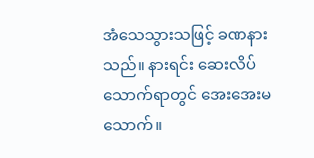အံသေသွားသဖြင့် ခဏနားသည်။ နားရင်း ဆေးလိပ် သောက်ရာတွင် အေးအေးမသောက်။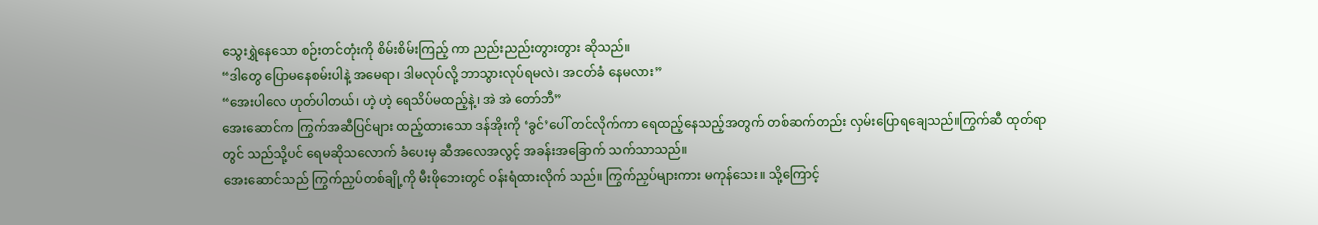သွေးရွှဲနေသော စဉ်းတင်တုံးကို စိမ်းစိမ်းကြည့် ကာ ညည်းညည်းတွားတွား ဆိုသည်။
“ဒါတွေ ပြောမနေစမ်းပါနဲ့ အမေရာ၊ ဒါမလုပ်လို့ ဘာသွားလုပ်ရမလဲ၊ အငတ်ခံ နေမလား”
“အေးပါလေ ဟုတ်ပါတယ်၊ ဟဲ့ ဟဲ့ ရေသိပ်မထည့်နဲ့၊ အဲ အဲ တော်ဘီ”
အေးဆောင်က ကြွက်အဆီပြင်များ ထည့်ထားသော ဒန်အိုးကို ‘ခွင်’ပေါ် တင်လိုက်ကာ ရေထည့်နေသည့်အတွက် တစ်ဆက်တည်း လှမ်းပြောရချေသည်။ကြွက်ဆီ ထုတ်ရာတွင် သည်သို့ပင် ရေမဆိုသလောက် ခံပေးမှ ဆီအလေအလွင့် အခန်းအခြောက် သက်သာသည်။
အေးဆောင်သည် ကြွက်ညှပ်တစ်ချို့ကို မီးဖိုဘေးတွင် ဝန်းရံထားလိုက် သည်။ ကြွက်ညှပ်များကား မကုန်သေး။ သို့ကြောင့်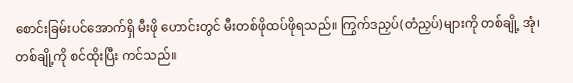စောင်းခြမ်းပင်အောက်ရှိ မီးဖို ဟောင်းတွင် မီးတစ်ဖိုထပ်ဖိုရသည်။ ကြွက်ဒညှပ်(တံညှပ်)များကို တစ်ချို့ အုံ၊ တစ်ချို့ကို စင်ထိုးပြီး ကင်သည်။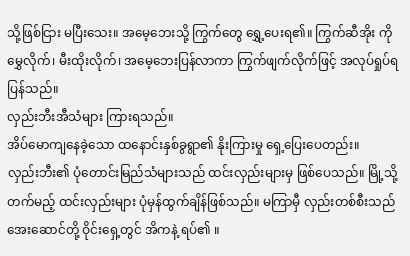သို့ဖြစ်ငြား မပြီးသေး။ အမေ့ဘေးသို့ ကြွက်တွေ ရွှေ့ပေးရ၏။ ကြွက်ဆီအိုး ကို မွှေလိုက်၊ မီးထိုးလိုက်၊ အမေ့ဘေးပြန်လာကာ ကြွက်ဖျက်လိုက်ဖြင့် အလုပ်ရှုပ်ရ ပြန်သည်။
လှည်းဘီးအီသံများ ကြားရသည်။
အိပ်မောကျနေခဲ့သော ထနောင်းနှစ်ခွရွာ၏ နိုးကြားမှု ရှေ့ပြေးပေတည်း။
လှည်းဘီး၏ ပုံတောင်းမြည်သံများသည် ထင်းလှည်းများမှ ဖြစ်ပေသည်။ မြို့သို့ တက်မည့် ထင်းလှည်းများ ပုံမှန်ထွက်ချိန်ဖြစ်သည်။ မကြာမှီ လှည်းတစ်စီးသည် အေးဆောင်တို့ ဝိုင်းရှေ့တွင် အိကနဲ့ ရပ်၏ ။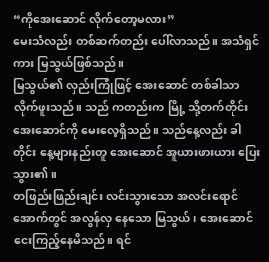“ကိုအေးဆောင် လိုက်တော့မလား”
မေးသံလည်း တစ်ဆက်တည်း ပေါ်လာသည်။ အသံရှင်ကား မြသွယ်ဖြစ်သည်။
မြသွယ်၏ လှည်းကြုံဖြင့် အေးဆောင် တစ်ခါသာ လိုက်ဖူးသည်။ သည် ကတည်းက မြို့ သို့တက်တိုင်း အေးဆောင်ကို မေးလေ့ရှိသည်။ သည်နေ့လည်း ခါတိုင်း နေ့များနည်းတူ အေးဆောင် အူယားဖားယား ပြေးသွား၏ ။
တဖြည်းဖြည်းချင်း လင်းသွားသော အလင်းရောင်အောက်တွင် အလွန်လှ နေသော မြသွယ်၊ အေးဆောင် ငေးကြည့်နေမိသည်။ ရင်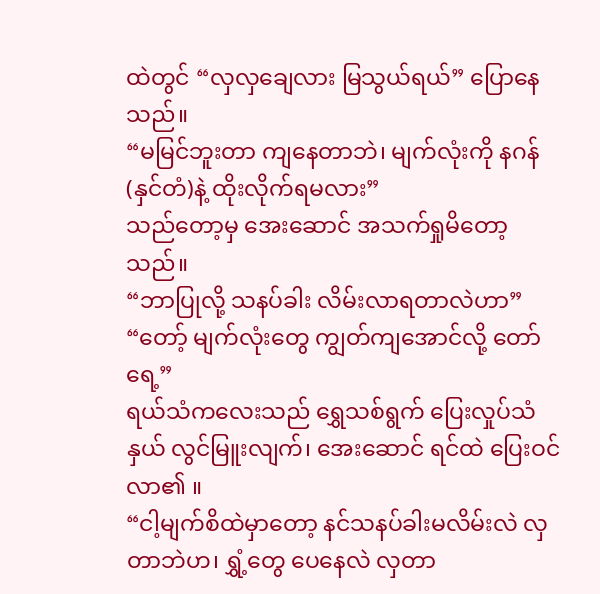ထဲတွင် “လှလှချေလား မြသွယ်ရယ်” ပြောနေသည်။
“မမြင်ဘူးတာ ကျနေတာဘဲ၊ မျက်လုံးကို နဂန်(နှင်တံ)နဲ့ ထိုးလိုက်ရမလား”
သည်တော့မှ အေးဆောင် အသက်ရှုမိတော့သည်။
“ဘာပြုလို့ သနပ်ခါး လိမ်းလာရတာလဲဟာ”
“တော့် မျက်လုံးတွေ ကျွတ်ကျအောင်လို့ တော်ရေ့”
ရယ်သံကလေးသည် ရွှေသစ်ရွက် ပြေးလှုပ်သံနှယ် လွင်မြူးလျက်၊ အေးဆောင် ရင်ထဲ ပြေးဝင်လာ၏ ။
“ငါ့မျက်စိထဲမှာတော့ နင်သနပ်ခါးမလိမ်းလဲ လှတာဘဲဟ၊ ရွှံ့တွေ ပေနေလဲ လှတာ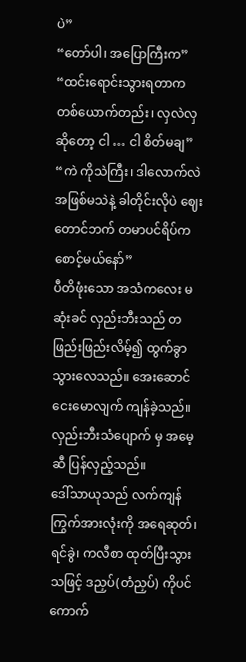ပဲ”
“တော်ပါ၊ အပြောကြီးက”
“ထင်းရောင်းသွားရတာက တစ်ယောက်တည်း၊ လှလဲလှ ဆိုတော့ ငါ … ငါ စိတ်မချ”
“ကဲ ကိုသဲကြီး၊ ဒါလောက်လဲ အဖြစ်မသဲနဲ့ ခါတိုင်းလိုပဲ ဈေးတောင်ဘက် တမာပင်ရိပ်က စောင့်မယ်နော်”
ပီတိဖုံးသော အသံကလေး မဆုံးခင် လှည်းဘီးသည် တဖြည်းဖြည်းလိမ့်၍ ထွက်ခွာသွားလေသည်။ အေးဆောင် ငေးမောလျက် ကျန်ခဲ့သည်။ လှည်းဘီးသံပျောက် မှ အမေ့ဆီ ပြန်လှည့်သည်။
ဒေါ်သာယုသည် လက်ကျန် ကြွက်အားလုံးကို အရေဆုတ်၊ ရင်ခွဲ၊ ကလီစာ ထုတ်ပြီးသွားသဖြင့် ဒညှပ်(တံညှပ်) ကိုပင် ကောက်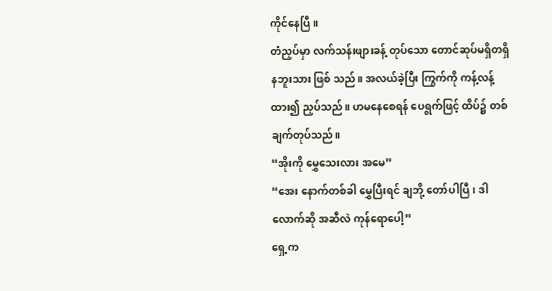ကိုင်နေပြီ။
တံညှပ်မှာ လက်သန်းဖျားခန့် တုပ်သော တောင်ဆုပ်မရှိတရှိ နဘူးသား ဖြစ် သည်။ အလယ်ခဲ့ပြီး ကြွက်ကို ကန့်လန့်ထား၍ ညှပ်သည်။ ဟမနေစေရန် ပေရွက်ဖြင့် ထိပ်၌ တစ်ချက်တုပ်သည်။
“အိုးကို မွှေသေးလား အမေ”
“အေး နောက်တစ်ခါ မွှေပြီးရင် ချဘို့ တော်ပါပြီ၊ ဒါလောက်ဆို အဆီလဲ ကုန်ရောပေါ့”
ရှေ့က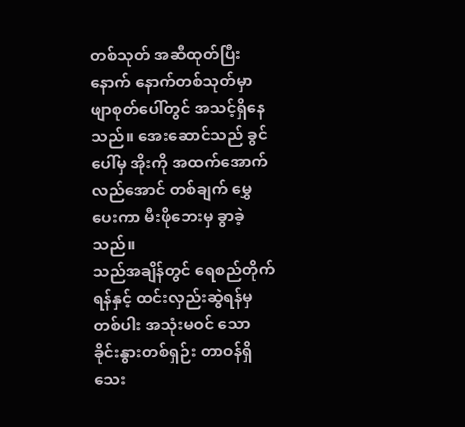တစ်သုတ် အဆီထုတ်ပြီးနောက် နောက်တစ်သုတ်မှာ ဖျာစုတ်ပေါ်တွင် အသင့်ရှိနေသည်။ အေးဆောင်သည် ခွင်ပေါ်မှ အိုးကို အထက်အောက် လည်အောင် တစ်ချက် မွှေပေးကာ မီးဖိုဘေးမှ ခွာခဲ့သည်။
သည်အချိန်တွင် ရေစည်တိုက်ရန်နှင့် ထင်းလှည်းဆွဲရန်မှတစ်ပါး အသုံးမဝင် သော ခိုင်းနွားတစ်ရှဉ်း တာဝန်ရှိသေး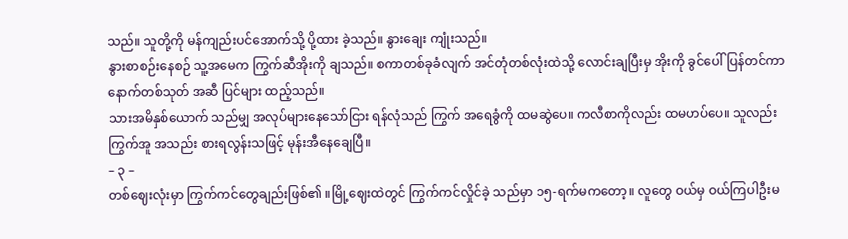သည်။ သူတို့ကို မန်ကျည်းပင်အောက်သို့ ပို့ထား ခဲ့သည်။ နွားချေး ကျုံးသည်။
နွားစာစဉ်းနေစဉ် သူ့အမေက ကြွက်ဆီအိုးကို ချသည်။ စကာတစ်ခုခံလျက် အင်တုံတစ်လုံးထဲသို့ လောင်းချပြီးမှ အိုးကို ခွင်ပေါ်ပြန်တင်ကာ နောက်တစ်သုတ် အဆီ ပြင်များ ထည့်သည်။
သားအမိနှစ်ယောက် သည်မျှ အလုပ်များနေသော်ငြား ရန်လုံသည် ကြွက် အရေခွံကို ထမဆွဲပေ။ ကလီစာကိုလည်း ထမဟပ်ပေ။ သူလည်း ကြွက်အူ အသည်း စားရလွန်းသဖြင့် မုန်းအီနေချေပြီ။
– ၃ –
တစ်ဈေးလုံးမှာ ကြွက်ကင်တွေချည်းဖြစ်၏ ။မြို့ဈေးထဲတွင် ကြွက်ကင်လှိုင်ခဲ့ သည်မှာ ၁၅-ရက်မကတော့။ လူတွေ ဝယ်မှ ဝယ်ကြပါဦးမ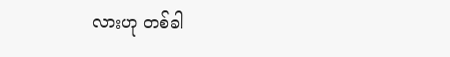လားဟု တစ်ခါ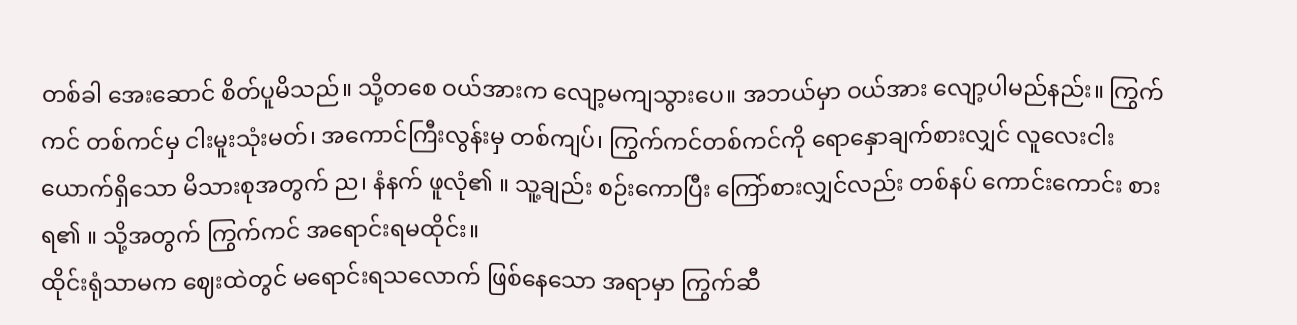တစ်ခါ အေးဆောင် စိတ်ပူမိသည်။ သို့တစေ ဝယ်အားက လျော့မကျသွားပေ။ အဘယ်မှာ ဝယ်အား လျော့ပါမည်နည်း။ ကြွက်ကင် တစ်ကင်မှ ငါးမူးသုံးမတ်၊ အကောင်ကြီးလွန်းမှ တစ်ကျပ်၊ ကြွက်ကင်တစ်ကင်ကို ရောနှောချက်စားလျှင် လူလေးငါးယောက်ရှိသော မိသားစုအတွက် ည၊ နံနက် ဖူလုံ၏ ။ သူ့ချည်း စဉ်းကောပြီး ကြော်စားလျှင်လည်း တစ်နပ် ကောင်းကောင်း စားရ၏ ။ သို့အတွက် ကြွက်ကင် အရောင်းရမထိုင်း။
ထိုင်းရုံသာမက ဈေးထဲတွင် မရောင်းရသလောက် ဖြစ်နေသော အရာမှာ ကြွက်ဆီ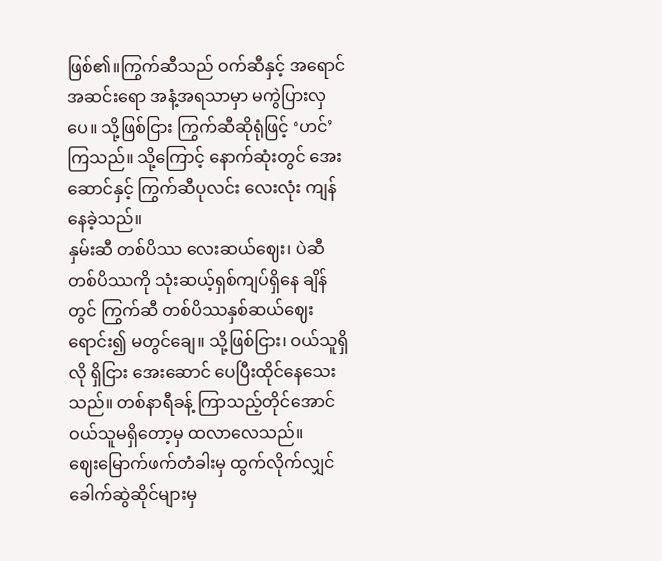ဖြစ်၏။ကြွက်ဆီသည် ဝက်ဆီနှင့် အရောင်အဆင်းရော အနံ့အရသာမှာ မကွဲပြားလှပေ။ သို့ဖြစ်ငြား ကြွက်ဆီဆိုရုံဖြင့် ‘ဟင်’ ကြသည်။ သို့ကြောင့် နောက်ဆုံးတွင် အေးဆောင်နှင့် ကြွက်ဆီပုလင်း လေးလုံး ကျန်နေခဲ့သည်။
နှမ်းဆီ တစ်ပိဿ လေးဆယ်ဈေး၊ ပဲဆီ တစ်ပိဿကို သုံးဆယ့်ရှစ်ကျပ်ရှိနေ ချိန်တွင် ကြွက်ဆီ တစ်ပိဿနှစ်ဆယ်ဈေး ရောင်း၍ မတွင်ချေ။ သို့ဖြစ်ငြား၊ ဝယ်သူရှိလို ရှိငြား အေးဆောင် ပေပြီးထိုင်နေသေးသည်။ တစ်နာရီခန့် ကြာသည့်တိုင်အောင် ဝယ်သူမရှိတော့မှ ထလာလေသည်။
ဈေးမြောက်ဖက်တံခါးမှ ထွက်လိုက်လျှင် ခေါက်ဆွဲဆိုင်များမှ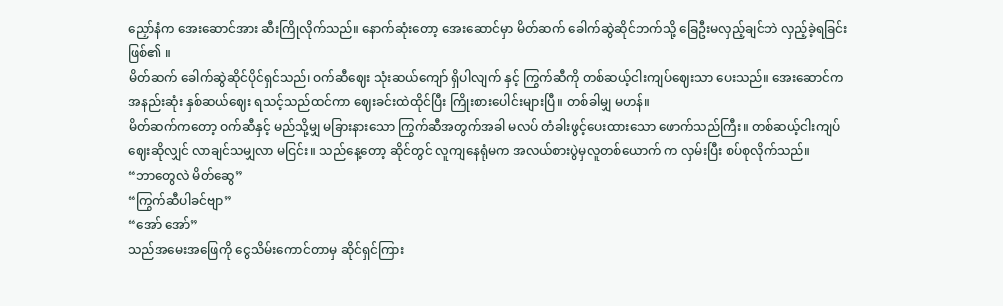ညှော်နံက အေးဆောင်အား ဆီးကြိုလိုက်သည်။ နောက်ဆုံးတော့ အေးဆောင်မှာ မိတ်ဆက် ခေါက်ဆွဲဆိုင်ဘက်သို့ ခြေဦးမလှည့်ချင်ဘဲ လှည့်ခဲ့ရခြင်းဖြစ်၏ ။
မိတ်ဆက် ခေါက်ဆွဲဆိုင်ပိုင်ရှင်သည်၊ ဝက်ဆီဈေး သုံးဆယ်ကျော် ရှိပါလျက် နှင့် ကြွက်ဆီကို တစ်ဆယ့်ငါးကျပ်ဈေးသာ ပေးသည်။ အေးဆောင်က အနည်းဆုံး နှစ်ဆယ်ဈေး ရသင့်သည်ထင်ကာ ဈေးခင်းထဲထိုင်ပြီး ကြိုးစားပေါင်းများပြီ။ တစ်ခါမျှ မဟန်။
မိတ်ဆက်ကတော့ ဝက်ဆီနှင့် မည်သို့မျှ မခြားနားသော ကြွက်ဆီအတွက်အခါ မလပ် တံခါးဖွင့်ပေးထားသော ဖောက်သည်ကြီး။ တစ်ဆယ့်ငါးကျပ်ဈေးဆိုလျှင် လာချင်သမျှလာ မငြင်း။ သည်နေ့တော့ ဆိုင်တွင် လူကျနေရုံမက အလယ်စားပွဲမှလူတစ်ယောက် က လှမ်းပြီး စပ်စုလိုက်သည်။
“ဘာတွေလဲ မိတ်ဆွေ”
“ကြွက်ဆီပါခင်ဗျာ”
“အော် အော်”
သည်အမေးအဖြေကို ငွေသိမ်းကောင်တာမှ ဆိုင်ရှင်ကြား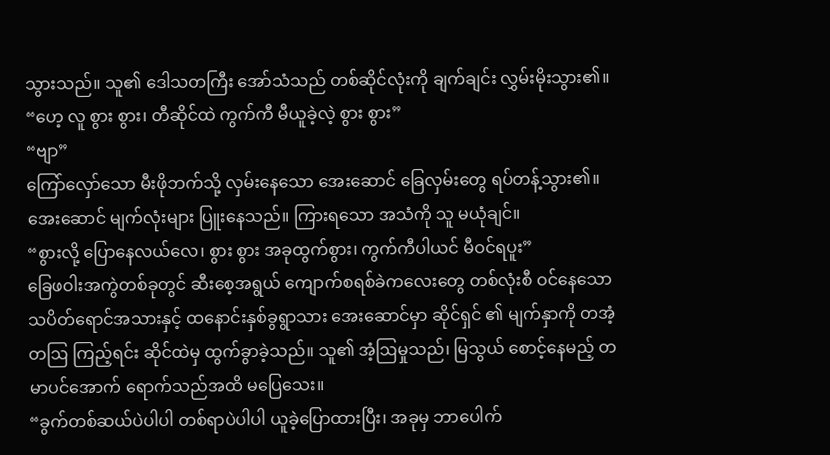သွားသည်။ သူ၏ ဒေါသတကြီး အော်သံသည် တစ်ဆိုင်လုံးကို ချက်ချင်း လွှမ်းမိုးသွား၏။
“ဟေ့ လူ စွား စွား၊ တီဆိုင်ထဲ ကွက်ကီ မီယူခဲ့လဲ့ စွား စွား”
“ဗျာ”
ကြော်လှော်သော မီးဖိုဘက်သို့ လှမ်းနေသော အေးဆောင် ခြေလှမ်းတွေ ရပ်တန့်သွား၏။ အေးဆောင် မျက်လုံးများ ပြူးနေသည်။ ကြားရသော အသံကို သူ မယုံချင်။
“စွားလို့ ပြောနေလယ်လေ၊ စွား စွား အခုထွက်စွား၊ ကွက်ကီပါယင် မီဝင်ရပူး”
ခြေဖဝါးအကွဲတစ်ခုတွင် ဆီးစေ့အရွယ် ကျောက်စရစ်ခဲကလေးတွေ တစ်လုံးစီ ဝင်နေသော သပိတ်ရောင်အသားနှင့် ထနောင်းနှစ်ခွရွာသား အေးဆောင်မှာ ဆိုင်ရှင် ၏ မျက်နှာကို တအံ့တဩ ကြည့်ရင်း ဆိုင်ထဲမှ ထွက်ခွာခဲ့သည်။ သူ၏ အံ့ဩမှုသည်၊ မြသွယ် စောင့်နေမည့် တမာပင်အောက် ရောက်သည်အထိ မပြေသေး။
“ခွက်တစ်ဆယ်ပဲပါပါ တစ်ရာပဲပါပါ ယူခဲ့ပြောထားပြီး၊ အခုမှ ဘာပေါက်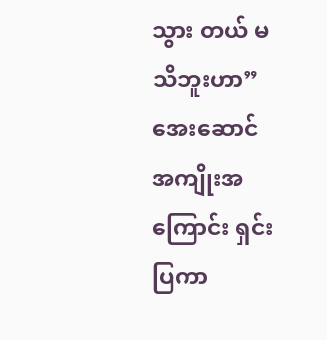သွား တယ် မသိဘူးဟာ”
အေးဆောင် အကျိုးအကြောင်း ရှင်းပြကာ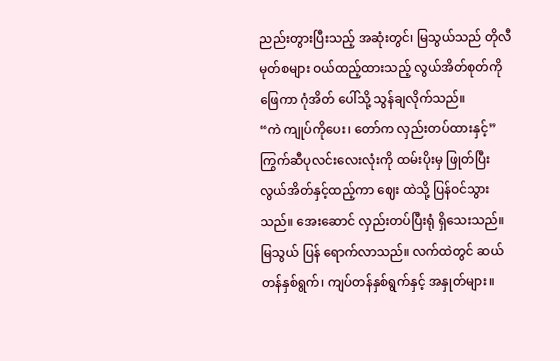ညည်းတွားပြီးသည့် အဆုံးတွင်၊ မြသွယ်သည် တိုလီမုတ်စများ ဝယ်ထည့်ထားသည့် လွယ်အိတ်စုတ်ကို ဖြေကာ ဂုံအိတ် ပေါ်သို့ သွန်ချလိုက်သည်။
“ကဲ ကျုပ်ကိုပေး၊ တော်က လှည်းတပ်ထားနှင့်”
ကြွက်ဆီပုလင်းလေးလုံးကို ထမ်းပိုးမှ ဖြုတ်ပြီး လွယ်အိတ်နှင့်ထည့်ကာ ဈေး ထဲသို့ ပြန်ဝင်သွားသည်။ အေးဆောင် လှည်းတပ်ပြီးရုံ ရှိသေးသည်။ မြသွယ် ပြန် ရောက်လာသည်။ လက်ထဲတွင် ဆယ်တန်နှစ်ရွက်၊ ကျပ်တန်နှစ်ရွက်နှင့် အနှုတ်များ။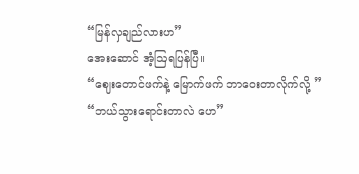“မြန်လှချည်လားဟ”
အေးဆောင် အံ့ဩရပြန်ပြီ။
“ဈေးတောင်ဖက်နဲ့ မြောက်ဖက် ဘာဝေးတာလိုက်လို့ ”
“ဘယ်သွားရောင်းတာလဲ ဟေ”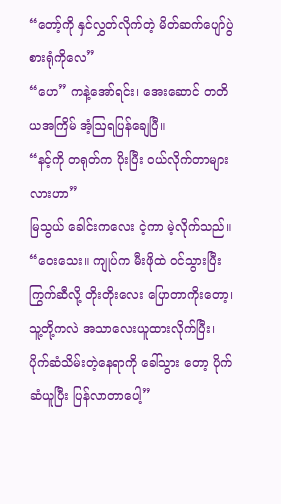“တော့်ကို နှင်လွှတ်လိုက်တဲ့ မိတ်ဆက်ပျော်ပွဲစားရုံကိုလေ”
“ဟေ” ကနဲ့အော်ရင်း၊ အေးဆောင် တတိယအကြိမ် အံ့ဩရပြန်ချေပြီ။
“နင့်ကို တရုတ်က ပိုးပြီး ဝယ်လိုက်တာများလားဟာ”
မြသွယ် ခေါင်းကလေး ငဲ့ကာ မဲ့လိုက်သည်။
“ဝေးသေး။ ကျုပ်က မီးဖိုထဲ ဝင်သွားပြီး ကြွက်ဆီလို့ တိုးတိုးလေး ပြောတာကိုးတော့၊ သူ့တို့ကလဲ အသာလေးယူထားလိုက်ပြီး၊ ပိုက်ဆံသိမ်းတဲ့နေရာကို ခေါ်သွား တော့ ပိုက်ဆံယူပြီး ပြန်လာတာပေါ့”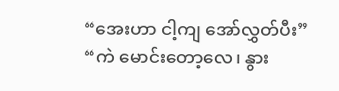“အေးဟာ ငါ့ကျ အော်လွှတ်ပီး”
“ကဲ မောင်းတော့လေ၊ နွား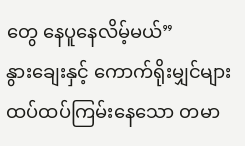တွေ နေပူနေလိမ့်မယ်”
နွားချေးနှင့် ကောက်ရိုးမျှင်များ ထပ်ထပ်ကြမ်းနေသော တမာ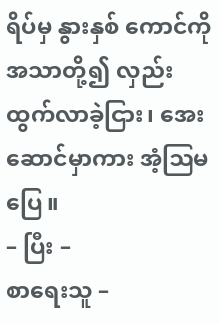ရိပ်မှ နွားနှစ် ကောင်ကို အသာတို့၍ လှည်းထွက်လာခဲ့ငြား၊ အေးဆောင်မှာကား အံ့ဩမပြေ။
– ပြီး –
စာရေးသူ –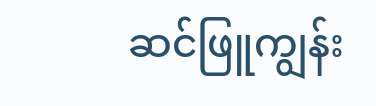ဆင်ဖြူကျွန်း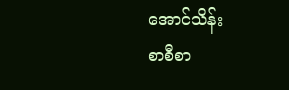အောင်သိန်း
စာစီစာ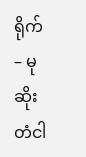ရိုက် – မုဆိုး တံငါ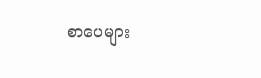စာပေများ